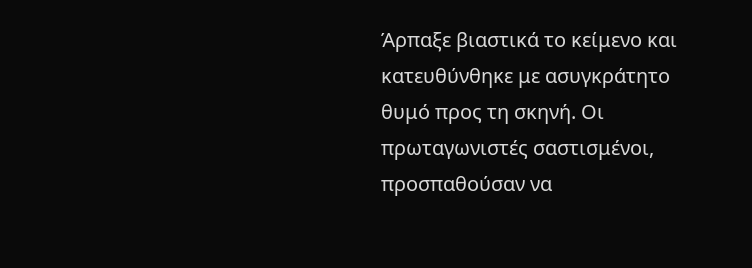Άρπαξε βιαστικά το κείμενο και κατευθύνθηκε με ασυγκράτητο θυμό προς τη σκηνή. Οι πρωταγωνιστές σαστισμένοι, προσπαθούσαν να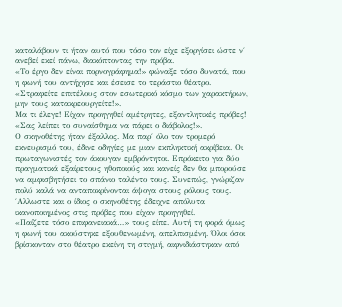καταλάβουν τι ήταν αυτό που τόσο τον είχε εξοργίσει ώστε ν΄ ανεβεί εκεί πάνω, διακόπτοντας την πρόβα.
«Το έργο δεν είναι πορνογράφημα!» φώναξε τόσο δυνατά, που η φωνή του αντήχησε και έσεισε το τεράστιο θέατρο. «Στραφείτε επιτέλους στον εσωτερικό κόσμο των χαρακτήρων, μην τους κατακρεουργείτε!».
Μα τι έλεγε! Είχαν προηγηθεί αμέτρητες, εξαντλητικές πρόβες!
«Σας λείπει το συναίσθημα να πάρει ο διάβολος!».
Ο σκηνοθέτης ήταν έξαλλος. Μα παρ΄ όλο τον τρομερό εκνευρισμό του, έδινε οδηγίες με μιαν εκπληκτική ακρίβεια. Οι πρωταγωνιστές τον άκουγαν εμβρόντητοι. Επρόκειτο για δύο πραγματικά εξαίρετους ηθοποιούς και κανείς δεν θα μπορούσε να αμφισβητήσει το σπάνιο ταλέντο τους. Συνεπώς, γνώριζαν πολύ καλά να ανταποκρίνονται άψογα στους ρόλους τους. ΄Αλλωστε και ο ίδιος ο σκηνοθέτης έδειχνε απόλυτα ικανοποιημένος στις πρόβες που είχαν προηγηθεί.
«Παίζετε τόσο επιφανειακά…» τους είπε. Αυτή τη φορά όμως η φωνή του ακούστηκε εξουθενωμένη, απελπισμένη. Όλοι όσοι βρίσκονταν στο θέατρο εκείνη τη στιγμή, αιφνιδιάστηκαν από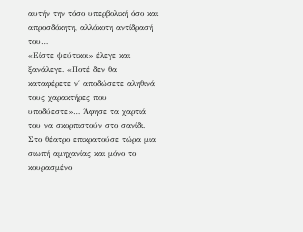αυτήν την τόσο υπερβολική όσο και απροσδόκητη, αλλόκοτη αντίδρασή του…
«Είστε ψεύτικοι» έλεγε και ξανάλεγε. «Ποτέ δεν θα καταφέρετε ν΄ αποδώσετε αληθινά τους χαρακτήρες που υποδύεστε»… Άφησε τα χαρτιά του να σκορπιστούν στο σανίδι. Στο θέατρο επικρατούσε τώρα μια σιωπή αμηχανίας και μόνο το κουρασμένο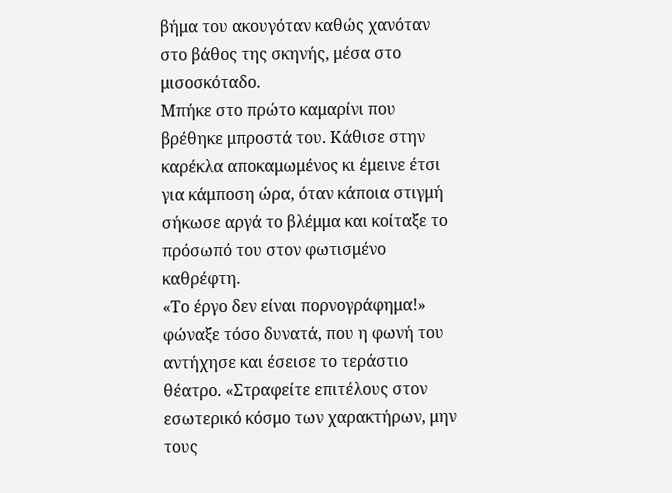βήμα του ακουγόταν καθώς χανόταν στο βάθος της σκηνής, μέσα στο μισοσκόταδο.
Μπήκε στο πρώτο καμαρίνι που βρέθηκε μπροστά του. Κάθισε στην καρέκλα αποκαμωμένος κι έμεινε έτσι για κάμποση ώρα, όταν κάποια στιγμή σήκωσε αργά το βλέμμα και κοίταξε το πρόσωπό του στον φωτισμένο καθρέφτη.
«Το έργο δεν είναι πορνογράφημα!» φώναξε τόσο δυνατά, που η φωνή του αντήχησε και έσεισε το τεράστιο θέατρο. «Στραφείτε επιτέλους στον εσωτερικό κόσμο των χαρακτήρων, μην τους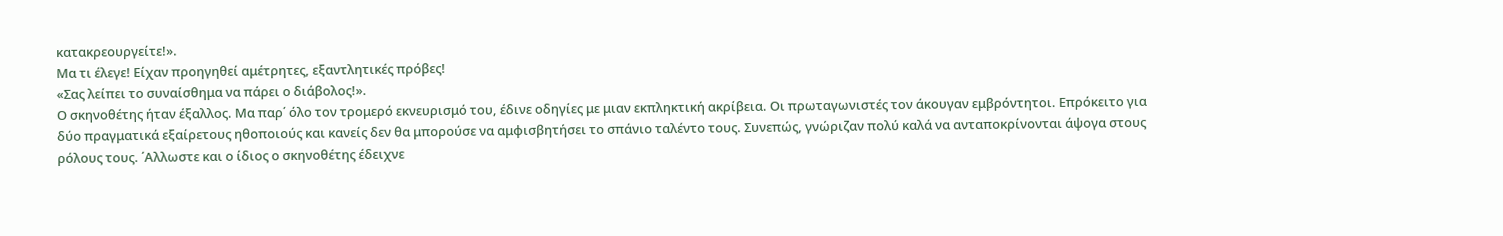κατακρεουργείτε!».
Μα τι έλεγε! Είχαν προηγηθεί αμέτρητες, εξαντλητικές πρόβες!
«Σας λείπει το συναίσθημα να πάρει ο διάβολος!».
Ο σκηνοθέτης ήταν έξαλλος. Μα παρ΄ όλο τον τρομερό εκνευρισμό του, έδινε οδηγίες με μιαν εκπληκτική ακρίβεια. Οι πρωταγωνιστές τον άκουγαν εμβρόντητοι. Επρόκειτο για δύο πραγματικά εξαίρετους ηθοποιούς και κανείς δεν θα μπορούσε να αμφισβητήσει το σπάνιο ταλέντο τους. Συνεπώς, γνώριζαν πολύ καλά να ανταποκρίνονται άψογα στους ρόλους τους. ΄Αλλωστε και ο ίδιος ο σκηνοθέτης έδειχνε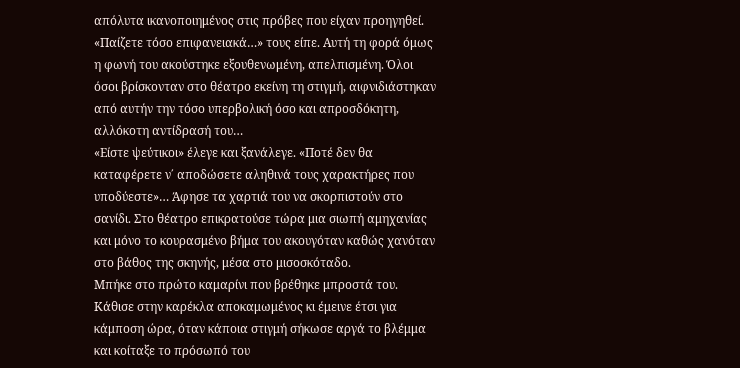απόλυτα ικανοποιημένος στις πρόβες που είχαν προηγηθεί.
«Παίζετε τόσο επιφανειακά…» τους είπε. Αυτή τη φορά όμως η φωνή του ακούστηκε εξουθενωμένη, απελπισμένη. Όλοι όσοι βρίσκονταν στο θέατρο εκείνη τη στιγμή, αιφνιδιάστηκαν από αυτήν την τόσο υπερβολική όσο και απροσδόκητη, αλλόκοτη αντίδρασή του…
«Είστε ψεύτικοι» έλεγε και ξανάλεγε. «Ποτέ δεν θα καταφέρετε ν΄ αποδώσετε αληθινά τους χαρακτήρες που υποδύεστε»… Άφησε τα χαρτιά του να σκορπιστούν στο σανίδι. Στο θέατρο επικρατούσε τώρα μια σιωπή αμηχανίας και μόνο το κουρασμένο βήμα του ακουγόταν καθώς χανόταν στο βάθος της σκηνής, μέσα στο μισοσκόταδο.
Μπήκε στο πρώτο καμαρίνι που βρέθηκε μπροστά του. Κάθισε στην καρέκλα αποκαμωμένος κι έμεινε έτσι για κάμποση ώρα, όταν κάποια στιγμή σήκωσε αργά το βλέμμα και κοίταξε το πρόσωπό του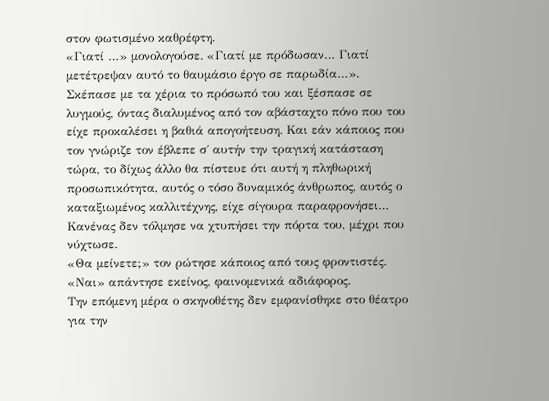στον φωτισμένο καθρέφτη.
«Γιατί …» μονολογούσε. «Γιατί με πρόδωσαν… Γιατί μετέτρεψαν αυτό το θαυμάσιο έργο σε παρωδία…».
Σκέπασε με τα χέρια το πρόσωπό του και ξέσπασε σε λυγμούς, όντας διαλυμένος από τον αβάσταχτο πόνο που του είχε προκαλέσει η βαθιά απογοήτευση. Και εάν κάποιος που τον γνώριζε τον έβλεπε σ΄ αυτήν την τραγική κατάσταση τώρα, το δίχως άλλο θα πίστευε ότι αυτή η πληθωρική προσωπικότητα, αυτός ο τόσο δυναμικός άνθρωπος, αυτός ο καταξιωμένος καλλιτέχνης, είχε σίγουρα παραφρονήσει…
Κανένας δεν τόλμησε να χτυπήσει την πόρτα του, μέχρι που νύχτωσε.
«Θα μείνετε;» τον ρώτησε κάποιος από τους φροντιστές.
«Ναι» απάντησε εκείνος, φαινομενικά αδιάφορος.
Την επόμενη μέρα ο σκηνοθέτης δεν εμφανίσθηκε στο θέατρο για την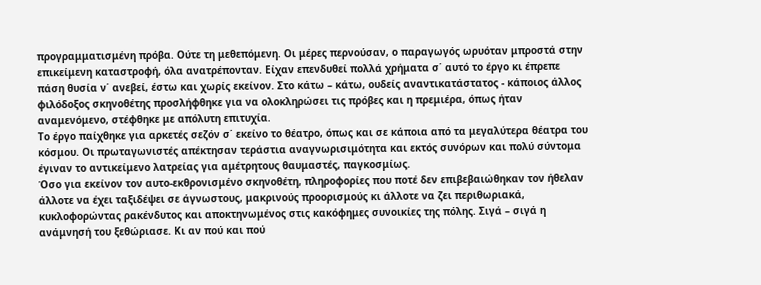προγραμματισμένη πρόβα. Ούτε τη μεθεπόμενη. Οι μέρες περνούσαν, ο παραγωγός ωρυόταν μπροστά στην επικείμενη καταστροφή, όλα ανατρέπονταν. Είχαν επενδυθεί πολλά χρήματα σ΄ αυτό το έργο κι έπρεπε πάση θυσία ν΄ ανεβεί, έστω και χωρίς εκείνον. Στο κάτω – κάτω, ουδείς αναντικατάστατος - κάποιος άλλος φιλόδοξος σκηνοθέτης προσλήφθηκε για να ολοκληρώσει τις πρόβες και η πρεμιέρα, όπως ήταν αναμενόμενο, στέφθηκε με απόλυτη επιτυχία.
Το έργο παίχθηκε για αρκετές σεζόν σ΄ εκείνο το θέατρο, όπως και σε κάποια από τα μεγαλύτερα θέατρα του κόσμου. Οι πρωταγωνιστές απέκτησαν τεράστια αναγνωρισιμότητα και εκτός συνόρων και πολύ σύντομα έγιναν το αντικείμενο λατρείας για αμέτρητους θαυμαστές, παγκοσμίως.
Όσο για εκείνον τον αυτο-εκθρονισμένο σκηνοθέτη, πληροφορίες που ποτέ δεν επιβεβαιώθηκαν τον ήθελαν άλλοτε να έχει ταξιδέψει σε άγνωστους, μακρινούς προορισμούς κι άλλοτε να ζει περιθωριακά, κυκλοφορώντας ρακένδυτος και αποκτηνωμένος στις κακόφημες συνοικίες της πόλης. Σιγά – σιγά η ανάμνησή του ξεθώριασε. Κι αν πού και πού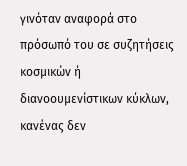γινόταν αναφορά στο πρόσωπό του σε συζητήσεις κοσμικών ή διανοουμενίστικων κύκλων, κανένας δεν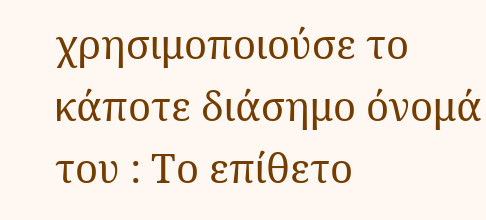χρησιμοποιούσε το κάποτε διάσημο όνομά του : Το επίθετο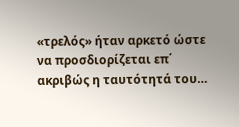«τρελός» ήταν αρκετό ώστε να προσδιορίζεται επ΄ ακριβώς η ταυτότητά του…